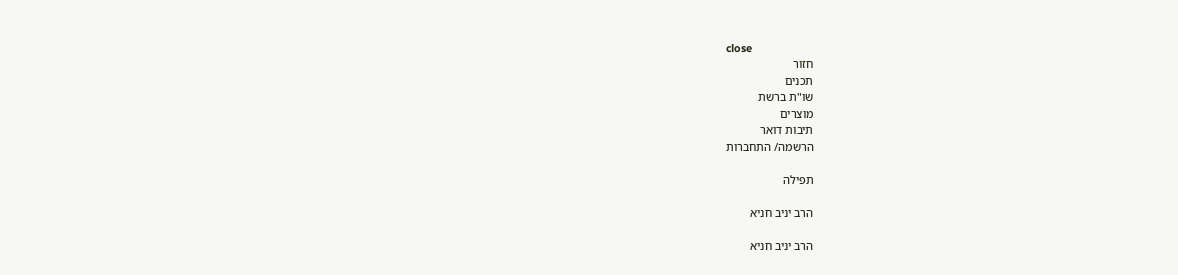close
חזור
תכנים
שו"ת ברשת
מוצרים
תיבות דואר
הרשמה/ התחברות

תפילה

הרב יניב חניא

הרב יניב חניא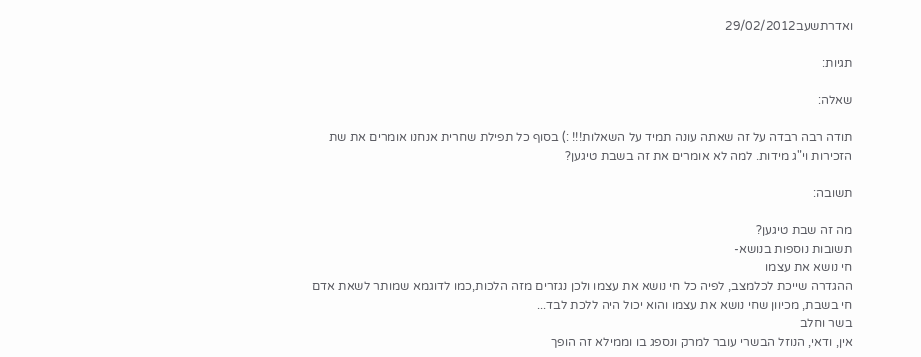ואדרתשעב29/02/2012

תגיות:

שאלה:

תודה רבה רבדה על זה שאתה עונה תמיד על השאלות!!! :) בסוף כל תפילת שחרית אנחנו אומרים את שת הזכירות וי"ג מידות. למה לא אומרים את זה בשבת טיגען?

תשובה:

מה זה שבת טיגען?
תשובות נוספות בנושא-
חי נושא את עצמו
ההגדרה שייכת לכלמצב, לפיה כל חי נושא את עצמו ולכן נגזרים מזה הלכות,כמו לדוגמא שמותר לשאת אדם חי בשבת, מכיוון שחי נושא את עצמו והוא יכול היה ללכת לבד...
בשר וחלב
אין, ודאי, הנוזל הבשרי עובר למרק ונספג בו וממילא זה הופך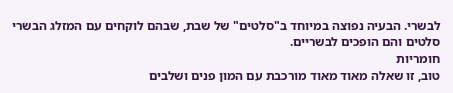לבשרי. הבעיה נפוצה במיוחד ב"סלטים" של שבת, שבהם לוקחים עם המזלג הבשרי סלטים והם הופכים לבשריים.
חומריות
טוב, זו שאלה מאוד מאוד מורכבת עם המון פנים ושלבים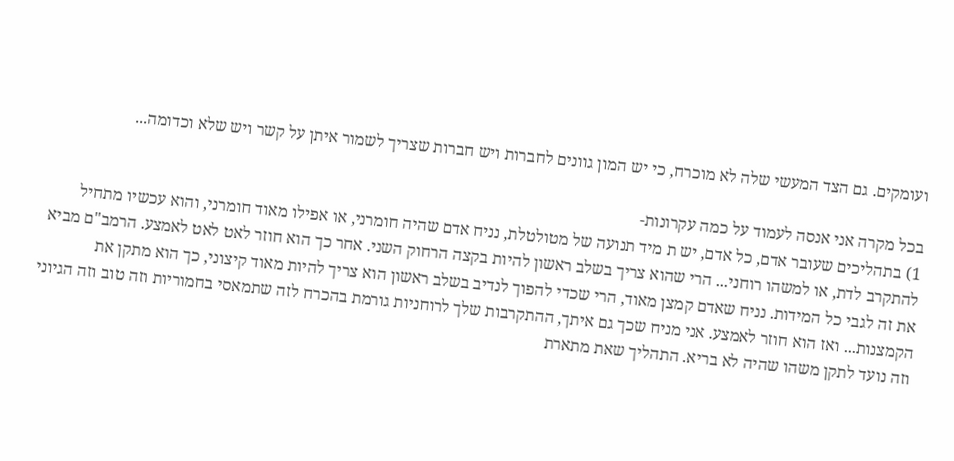ועומקים. גם הצד המעשי שלה לא מוכרח, כי יש המון גוונים לחברות ויש חברות שצריך לשמור איתן על קשר ויש שלא וכדומה...

בכל מקרה אני אנסה לעמוד על כמה עקרונות-
1) בתהליכים שעובר אדם, כל אדם, יש ת מיד תנועה של מטולטלת, נניח אדם שהיה חומרני, או אפילו מאוד חומרני, והוא עכשיו מתחיל להתקרב לדת, או למשהו רוחני... הרי שהוא צריך בשלב ראשון להיות בקצה הרחוק השני. אחר כך הוא חוזר לאט לאט לאמצע. הרמב"ם מביא את זה לגבי כל המידות. נניח שאדם קמצן מאוד, הרי שכדי להפוך לנדיב בשלב ראשון הוא צריך להיות מאוד קיצוני, כך הוא מתקן את הקמצנות... ואז הוא חוזר לאמצע. אני מניח שכך גם איתך, ההתקרבות שלך לרוחניות גורמת בהכרח לזה שתמאסי בחמוריות וזה טוב וזה הגיוני וזה נועד לתקן משהו שהיה לא בריא. התהליך שאת מתארת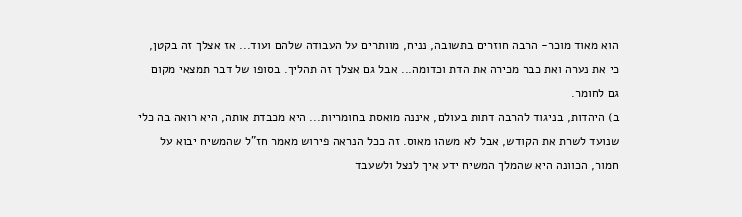הוא מאוד מוכר- הרבה חוזרים בתשובה, נניח, מוותרים על העבודה שלהם ועוד... אז אצלך זה בקטן, כי את נערה ואת כבר מכירה את הדת וכדומה... אבל גם אצלך זה תהליך. בסופו של דבר תמצאי מקום גם לחומר.
ב) היהדות, בניגוד להרבה דתות בעולם, איננה מואסת בחומריות... היא מכבדת אותה, היא רואה בה כלי שנועד לשרת את הקודש, אבל לא משהו מאוס. זה ככל הנראה פירוש מאמר חז"ל שהמשיח יבוא על חמור, הכוונה היא שהמלך המשיח ידע איך לנצל ולשעבד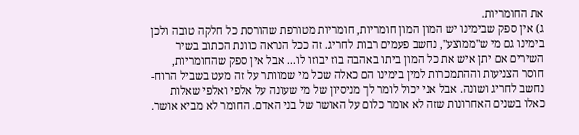את החומריות.
ג) אין ספק שבימינו יש המון המון חומריות, חומריות מטורפת שהורסת כל חלקה טובה ולכן בימינו גם מי ש"ממוצע", נחשב פעמים רבות לחריג. זה ככל הנראה כוונת הכתוב בשיר השירים אם יתן איש את כל המון ביתו באהבה בוז יבוזו לו... אבל אין ספק שהחומריות, חוסר הצניעות וההתמכרות למין בימינו הם כאלה שכל מי שמוותר על זה מעט בשביל הרוח- נחשב לחריג ושונה. אבל אני יכול לומר לך מניסיון של מי שעונה על אלפי ואלפי שאלות כאלו בשנים האחרונות שזה לא אומר כלום על האושר של בני האדם. החומר לא מביא אושר.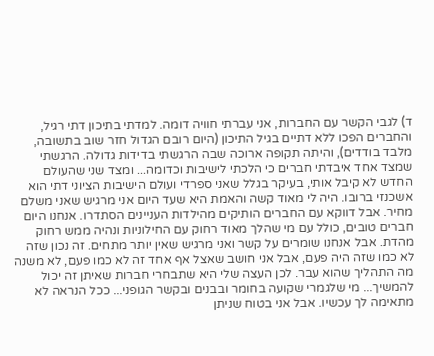ד) לגבי הקשר עם החברות, אני עברתי חוויה דומה. למדתי בתיכון דתי רגיל, והחברים הפכו ללא דתיים בגיל התיכון (היום רובם הגדול חזר שוב בתשובה, מלבד בודדים), והיתה תקופה ארוכה שבה הרגשתי בדידות גדולה. הרגשתי שמצד אחד איבדתי חברים כי הלכתי לישיבות וכדומה... ומצד שני שהעולם החדש לא קיבל אותי, בעיקר בגלל שאני ספרדי ועולם הישיבות הציוני דתי הוא אשכנזי ברובו. היה לי מאוד קשה והאמת היא שעד היום אני מרגיש שאני משלם מחיר. אבל דווקא עם החברים הותיקים מהילדות העניינים הסתדרו. אנחנו היום חברים טובים, כולל עם מי שהלך מאוד רחוק עם החילוניות ונהיה ממש רחוק מהדת. אבל אנחנו שומרים על קשר ואני מרגיש שאין יותר מתחים. זה נכון שזה לא כמו שזה היה פעם, אבל אני חושב שאצל אף אחד זה לא כמו פעם, לא משנה מה התהליך שהוא עבר. לכן העצה שלי היא שתבחרי חברות שאיתן זה יכול להמשיך... מי שלגמרי שקועה בחומר ובבנים ובקשר הגופני... ככל הנראה לא מתאימה לך עכשיו. אבל אני בטוח שניתן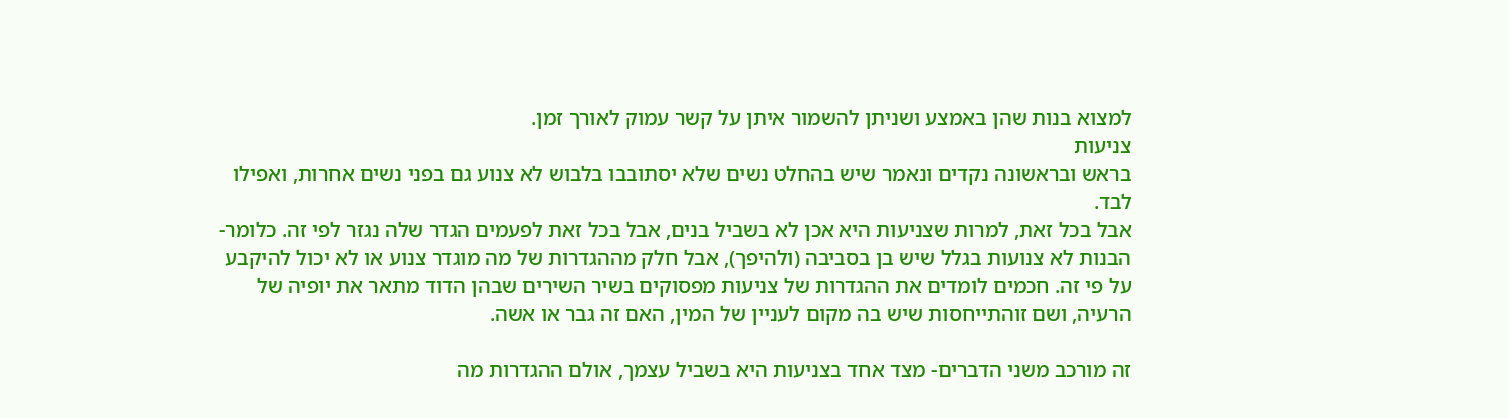למצוא בנות שהן באמצע ושניתן להשמור איתן על קשר עמוק לאורך זמן.
צניעות
בראש ובראשונה נקדים ונאמר שיש בהחלט נשים שלא יסתובבו בלבוש לא צנוע גם בפני נשים אחרות, ואפילו לבד.
אבל בכל זאת, למרות שצניעות היא אכן לא בשביל בנים, אבל בכל זאת לפעמים הגדר שלה נגזר לפי זה. כלומר- הבנות לא צנועות בגלל שיש בן בסביבה (ולהיפך), אבל חלק מההגדרות של מה מוגדר צנוע או לא יכול להיקבע על פי זה. חכמים לומדים את ההגדרות של צניעות מפסוקים בשיר השירים שבהן הדוד מתאר את יופיה של הרעיה, ושם זוהתייחסות שיש בה מקום לעניין של המין, האם זה גבר או אשה.

זה מורכב משני הדברים- מצד אחד בצניעות היא בשביל עצמך, אולם ההגדרות מה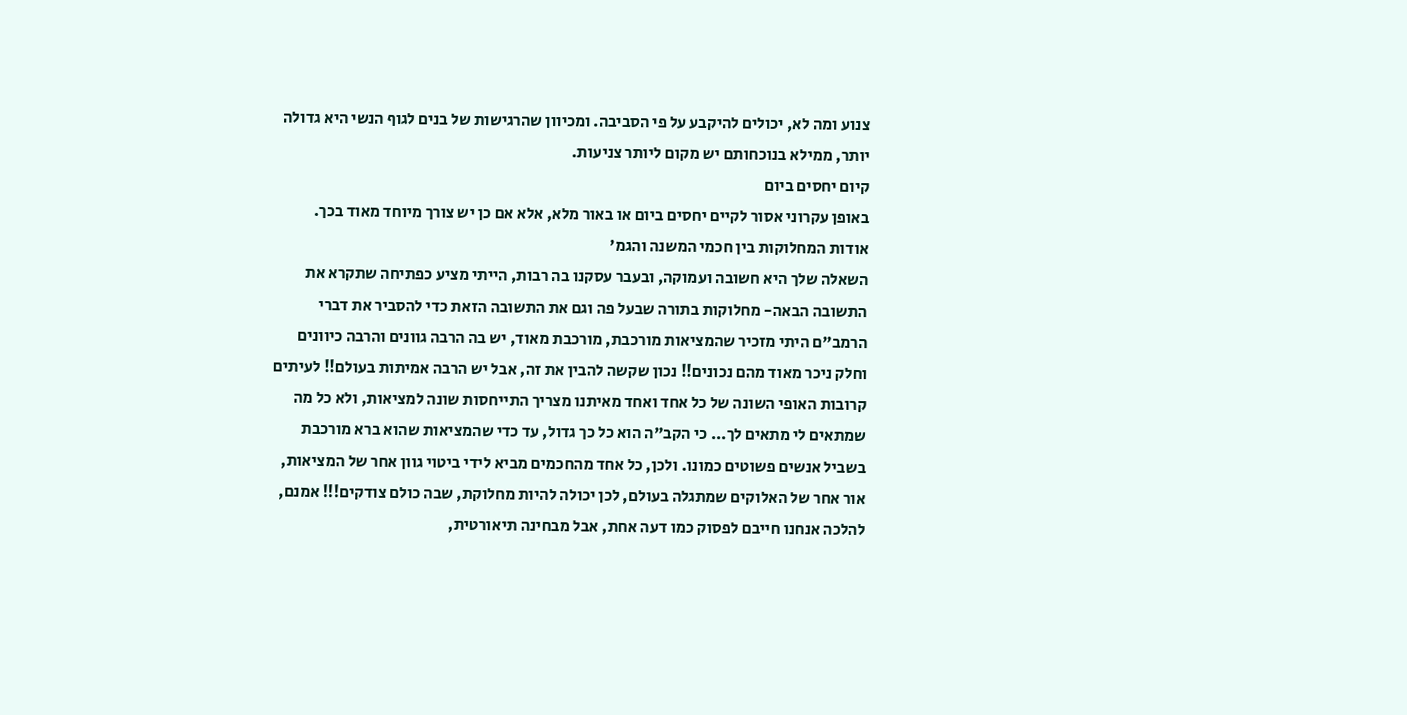צנוע ומה לא, יכולים להיקבע על פי הסביבה. ומכיוון שהרגישות של בנים לגוף הנשי היא גדולה יותר, ממילא בנוכחותם יש מקום ליותר צניעות.
קיום יחסים ביום
באופן עקרוני אסור לקיים יחסים ביום או באור מלא, אלא אם כן יש צורך מיוחד מאוד בכך.
אודות המחלוקות בין חכמי המשנה והגמ'
השאלה שלך היא חשובה ועמוקה, ובעבר עסקנו בה רבות, הייתי מציע כפתיחה שתקרא את התשובה הבאה- מחלוקות בתורה שבעל פה וגם את התשובה הזאת כדי להסביר את דברי הרמב"ם היתי מזכיר שהמציאות מורכבת, מורכבת מאוד, יש בה הרבה גוונים והרבה כיוונים וחלק ניכר מאוד מהם נכונים!! נכון שקשה להבין את זה, אבל יש הרבה אמיתות בעולם!! לעיתים קרובות האופי השונה של כל אחד ואחד מאיתנו מצריך התייחסות שונה למציאות, ולא כל מה שמתאים לי מתאים לך... כי הקב"ה הוא כל כך גדול, עד כדי שהמציאות שהוא ברא מורכבת בשביל אנשים פשוטים כמונו. ולכן, כל אחד מהחכמים מביא לידי ביטוי גוון אחר של המציאות, אור אחר של האלוקים שמתגלה בעולם, לכן יכולה להיות מחלוקת, שבה כולם צודקים!!! אמנם, להלכה אנחנו חייבם לפסוק כמו דעה אחת, אבל מבחינה תיאורטית,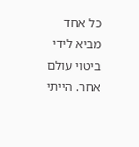כל אחד מביא לידי ביטוי עולם אחר. הייתי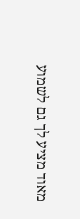מאוד מציע לך גם לשמוע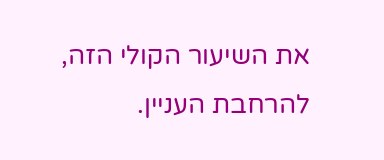את השיעור הקולי הזה, להרחבת העניין.